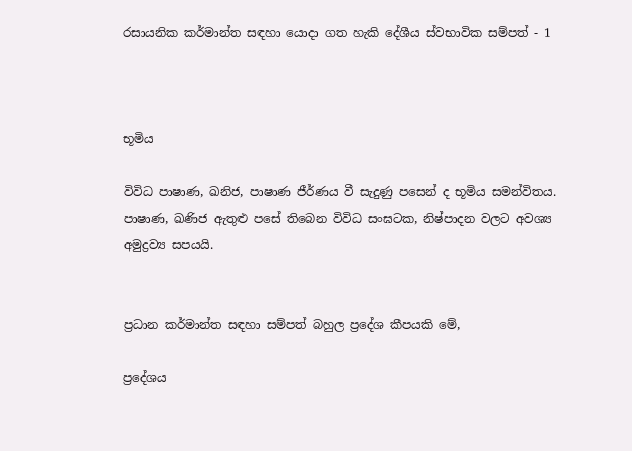රසායනික කර්මාන්ත සඳහා යොදා ගත හැකි දේශීය ස්වභාවික සම්පත් - 1



භූමිය

විවිධ පාෂාණ, ඛනිජ, පාෂාණ ජීර්ණය වී සැදුණු පසෙන් ද භූමිය සමන්විතය. පාෂාණ, ඛණිජ ඇතුළු පසේ තිබෙන විවිධ සංඝටක, නිෂ්පාදන වලට අවශ්‍ය අමුද්‍රව්‍ය සපයයි.


ප්‍රධාන කර්මාන්ත සඳහා සම්පත් බහුල ප්‍රදේශ කීපයකි මේ,

ප්‍රදේශය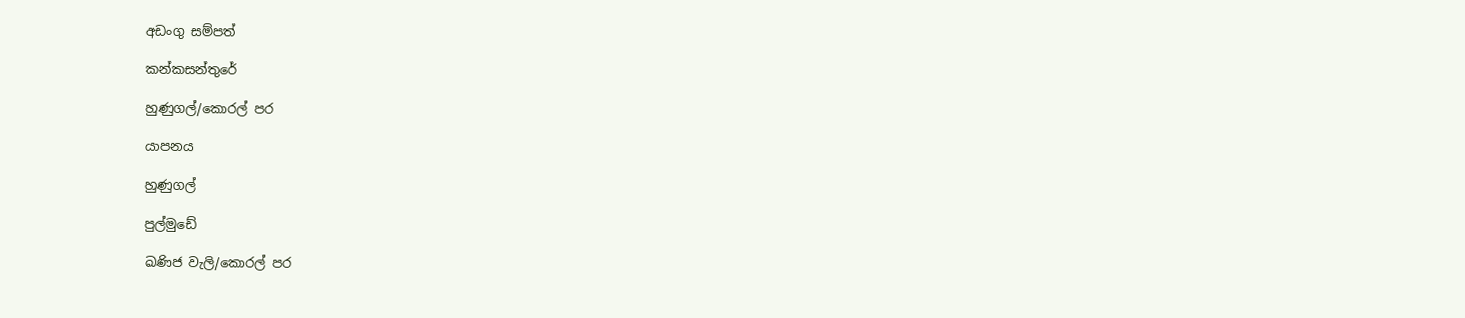අඩංගු සම්පත්

කන්කසන්තුරේ

හුණුගල්/කොරල් පර

යාපනය

හුණුගල්

පුල්මුඩේ

ඛණිජ වැලි/කොරල් පර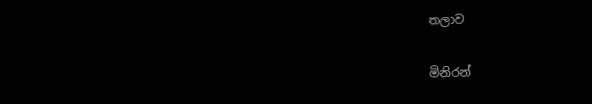තලාව

මිනිරන්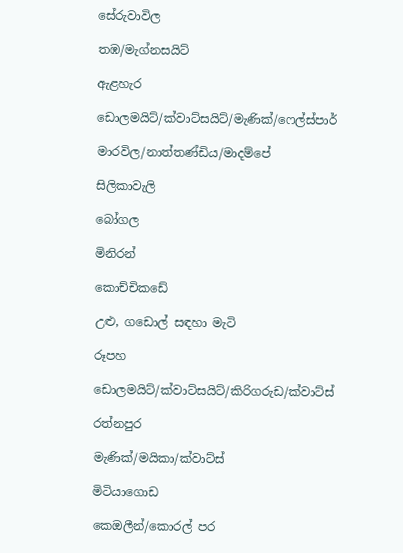සේරුවාවිල

තඹ/මැග්නසයිට්

ඇළහැර

ඩොලමයිට්/ක්වාට්සයිට්/මැණික්/ෆෙල්ස්පාර්

මාරවිල/නාත්තණ්ඩිය/මාදම්පේ

සිලිකාවැලි

බෝගල

මිනිරන්

කොච්චිකඩේ

උළු, ගඩොල් සඳහා මැටි

රූපහ

ඩොලමයිට්/ක්වාට්සයිට්/කිරිගරුඩ/ක්වාට්ස්

රත්නපුර

මැණික්/මයිකා/ක්වාට්ස්

මිටියාගොඩ

කෙඔලීන්/කොරල් පර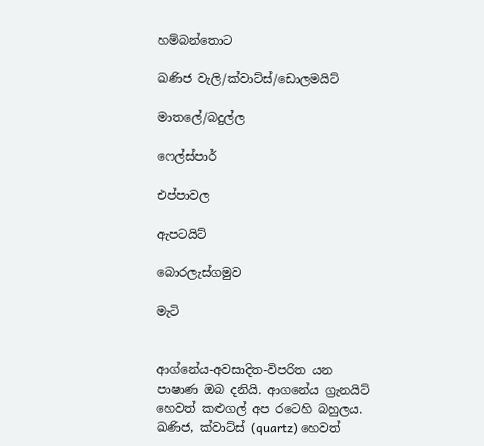හම්බන්තොට

ඛණිජ වැලි/ක්වාට්ස්/ඩොලමයිට්

මාතලේ/බදුල්ල

ෆෙල්ස්පාර්

එප්පාවල

ඇපටයිට්

බොරලැස්ගමුව

මැටි


ආග්නේය-අවසාදිත-විපරිත යන පාෂාණ ඔබ දනියි. ආගනේය ග්‍රැනයිට් හෙවත් කළුගල් අප රටෙහි බහුලය. ඛණිජ, ක්වාට්ස් (quartz) හෙවත්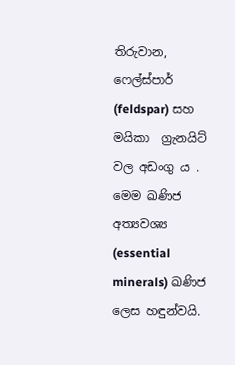තිරුවාන, ෆෙල්ස්පාර් (feldspar) සහ මයිකා  ග්‍රැනයිට්  වල අඩංගු ය . මෙම ඛණිජ අත්‍යවශ්‍ය  (essential minerals) ඛණිජ ලෙස හඳුන්වයි.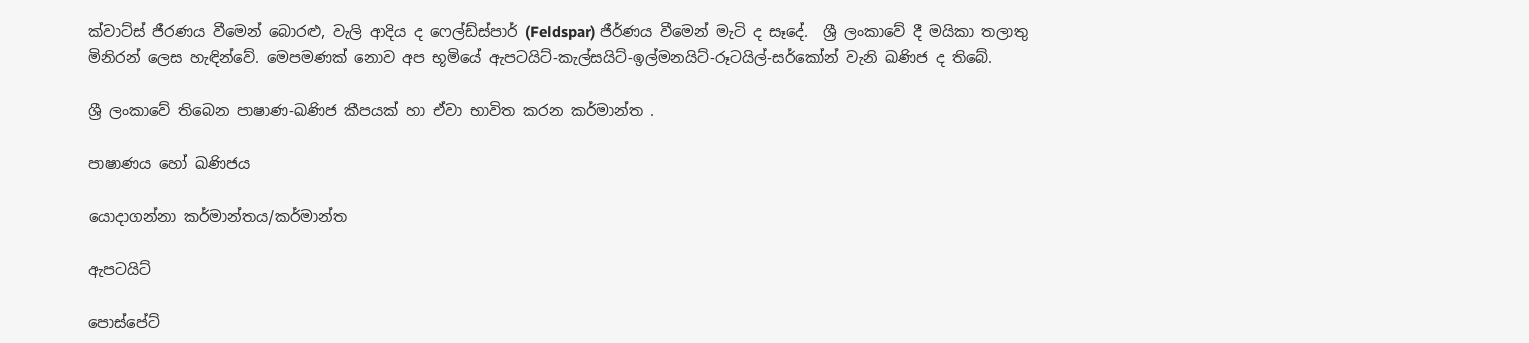ක්වාට්ස් ජීරණය වීමෙන් බොරළු, වැලි ආදිය ද ෆෙල්ඩ්ස්පාර් (Feldspar) ජීර්ණය වීමෙන් මැටි ද සෑදේ.  ශ්‍රී ලංකාවේ දී මයිකා තලාතු මිනිරන් ලෙස හැඳින්වේ. මෙපමණක් නොව අප භූමියේ ඇපටයිට්-කැල්සයිට්-ඉල්මනයිට්-රූටයිල්-සර්කෝන් වැනි ඛණිජ ද තිබේ.

ශ්‍රී ලංකාවේ තිබෙන පාෂාණ-ඛණිජ කීපයක් හා ඒවා භාවිත කරන කර්මාන්ත .

පාෂාණය හෝ ඛණිජය

යොදාගන්නා කර්මාන්තය/කර්මාන්ත

ඇපටයිට්

පොස්පේට්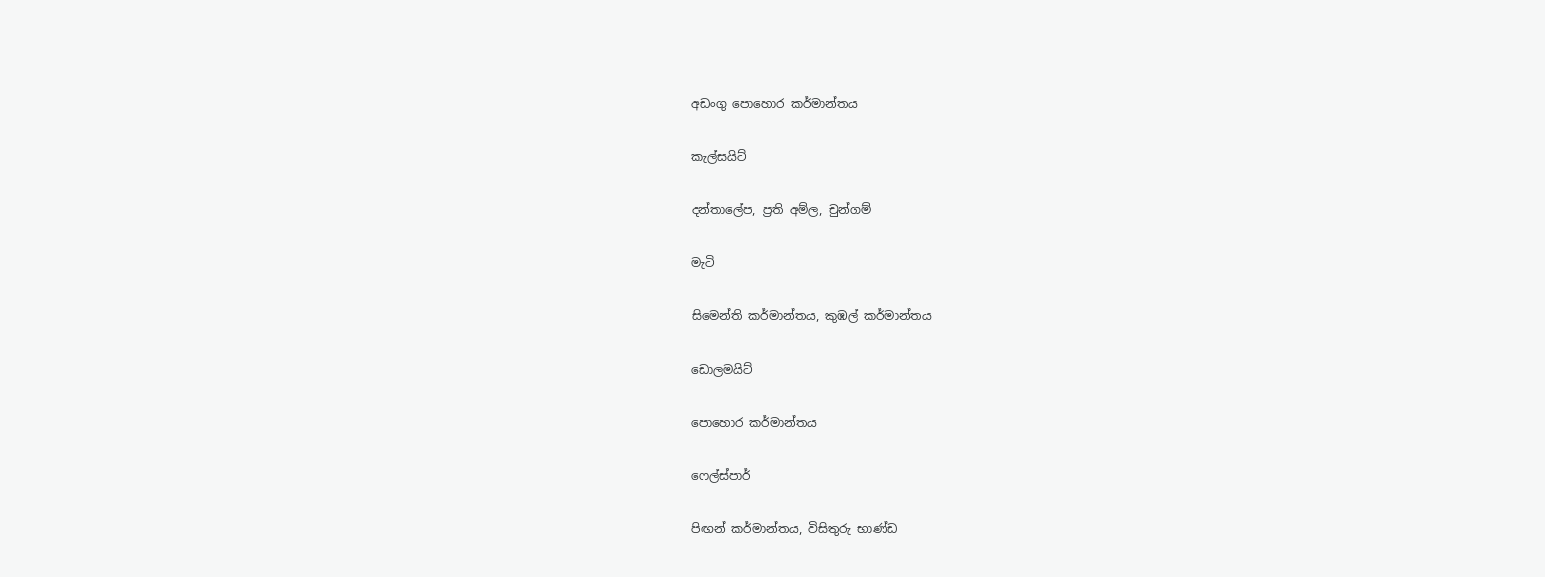අඩංගු පොහොර කර්මාන්තය

කැල්සයිට්

දන්තාලේප, ප්‍රති අම්ල, චුන්ගම්

මැටි

සිමෙන්ති කර්මාන්තය, කුඹල් කර්මාන්තය

ඩොලමයිට්

පොහොර කර්මාන්තය

ෆෙල්ස්පාර්

පිඟන් කර්මාන්තය, විසිතුරු භාණ්ඩ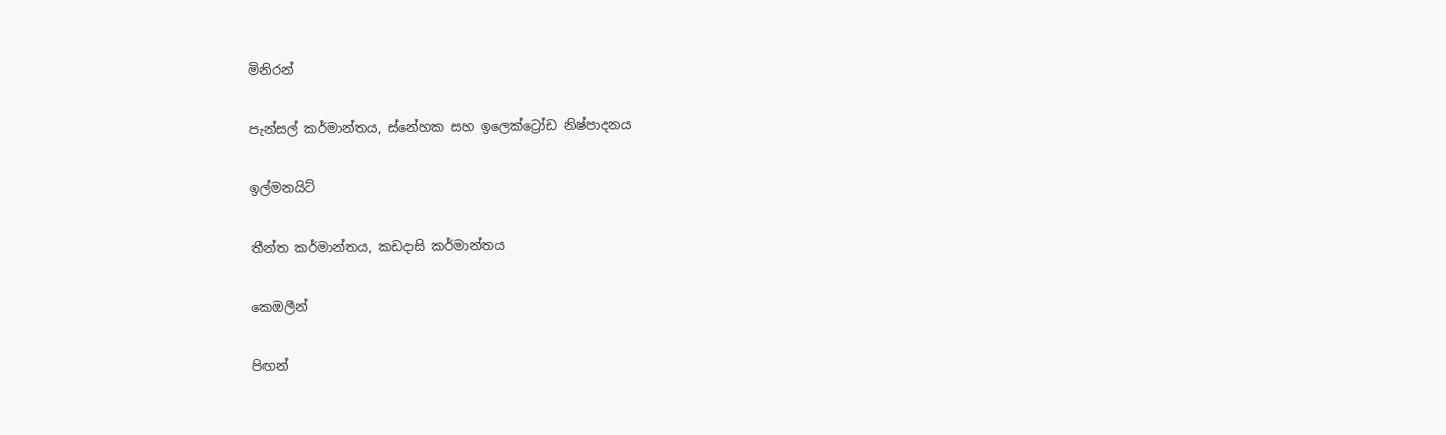මිනිරන්

පැන්සල් කර්මාන්තය, ස්නේහක සහ ඉලෙක්ට්‍රෝඩ නිෂ්පාදනය

ඉල්මනයිට්

තීන්ත කර්මාන්තය, කඩදාසි කර්මාන්තය

කෙඔලීන්

පිඟන්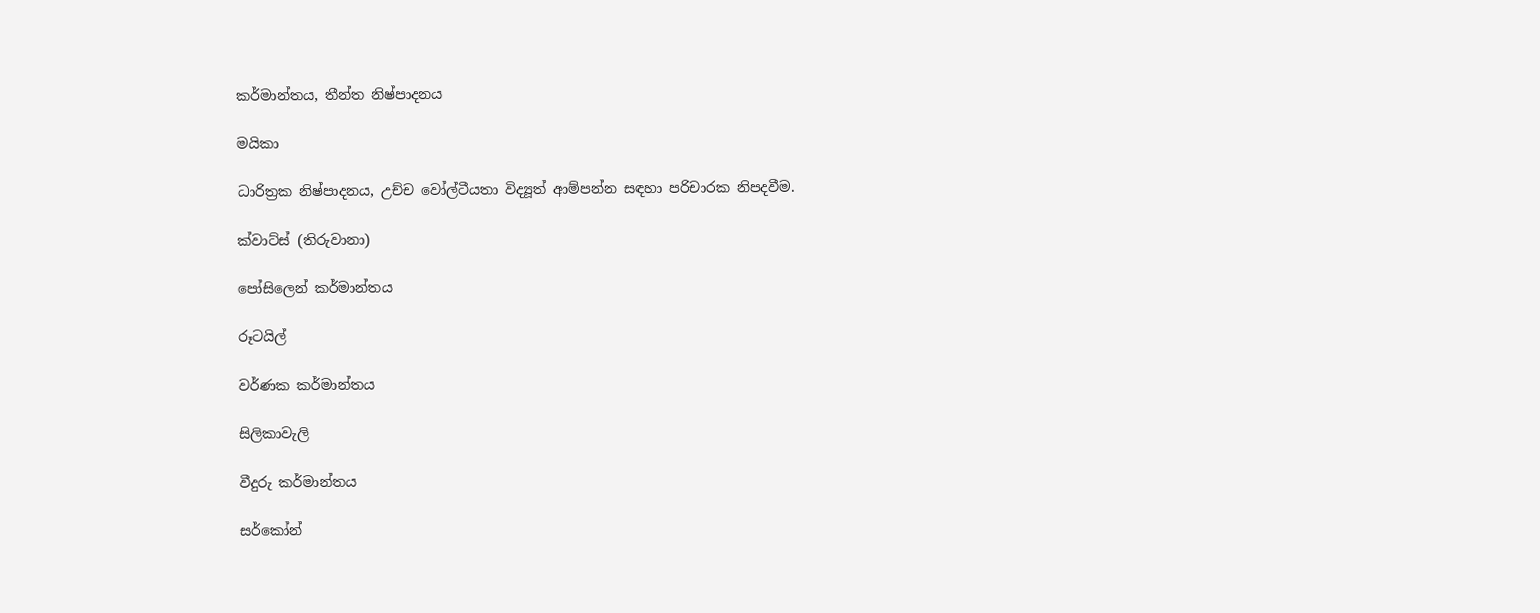කර්මාන්තය, තීන්ත නිෂ්පාදනය

මයිකා

ධාරිත්‍රක නිෂ්පාදනය, උච්ච වෝල්ටීයතා විද්‍යූත් ආම්පන්න සඳහා පරිචාරක නිපදවීම.

ක්වාට්ස් (තිරුවානා)

පෝසිලෙන් කර්මාන්තය

රූටයිල්

වර්ණක කර්මාන්තය

සිලිකාවැලි

වීදුරු කර්මාන්තය

සර්කෝන්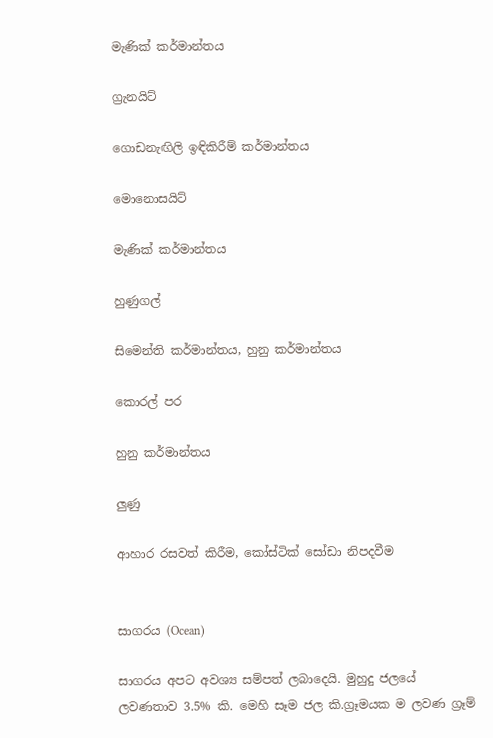මැණික් කර්මාන්තය

ග්‍රැනයිට්

ගොඩනැඟිලි ඉඳිකිරීම් කර්මාන්තය

මොනොසයිට්

මැණික් කර්මාන්තය

හුණුගල්

සිමෙන්ති කර්මාන්තය, හුනු කර්මාන්තය

කොරල් පර

හුනු කර්මාන්තය

ලුණු

ආහාර රසවත් කිරීම, කෝස්ටික් සෝඩා නිපදවීම


සාගරය (Ocean)

සාගරය අපට අවශ්‍ය සම්පත් ලබාදෙයි. මුහුදු ජලයේ ලවණතාව 3.5% කි. මෙහි සෑම ජල කි.ග්‍රෑමයක ම ලවණ ග්‍රෑම්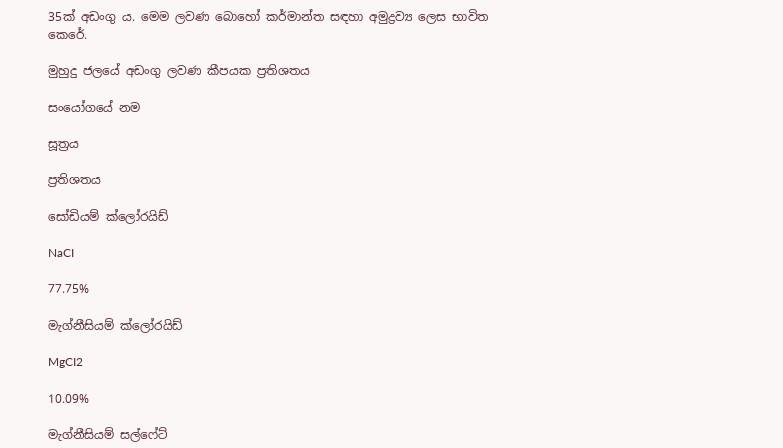35ක් අඩංගු ය. මෙම ලවණ බොහෝ කර්මාන්ත සඳහා අමුද්‍රව්‍ය ලෙස භාවිත කෙරේ.

මුහුදු ජලයේ අඩංගු ලවණ කීපයක ප්‍රතිශතය

සංයෝගයේ නම

සූත්‍රය

ප්‍රතිශතය

සෝඩියම් ක්ලෝරයිඩ්

NaCI

77.75%

මැග්නීසියම් ක්ලෝරයිඩ්

MgCI2

10.09%

මැග්නීසියම් සල්ෆේට්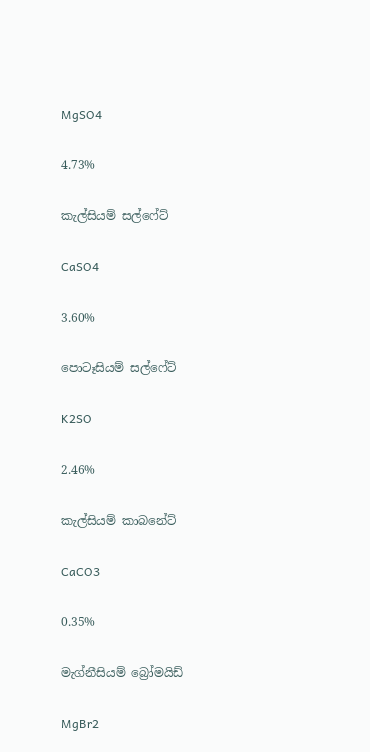MgSO4

4.73%

කැල්සියම් සල්ෆේට්

CaSO4

3.60%

පොටෑසියම් සල්ෆේට්

K2SO

2.46%

කැල්සියම් කාබනේට්

CaCO3

0.35%

මැග්නීසියම් බ්‍රෝමයිඩ්

MgBr2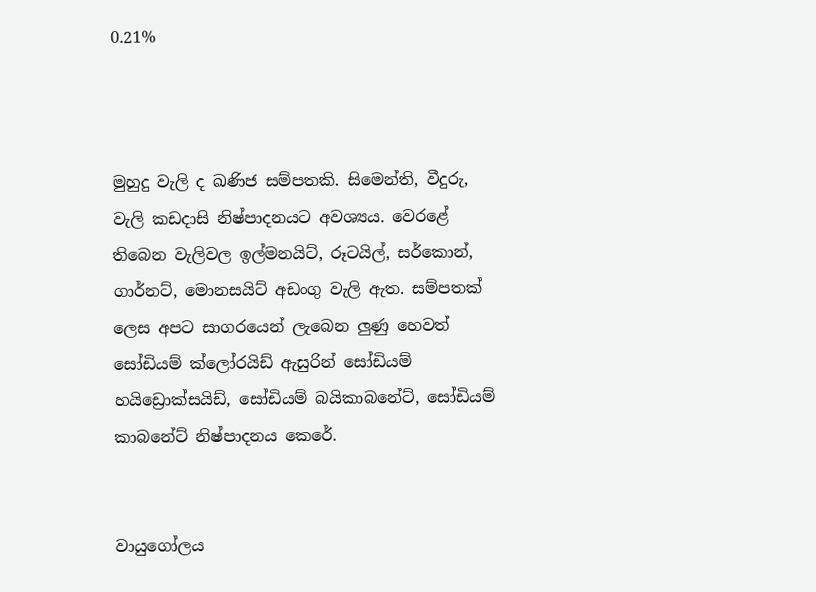0.21%



මුහුදු වැලි ද ඛණිජ සම්පතකි. සිමෙන්ති, වීදුරු, වැලි කඩදාසි නිෂ්පාදනයට අවශ්‍යය. වෙරළේ තිබෙන වැලිවල ඉල්මනයිට්, රූටයිල්, සර්කොන්, ගාර්නට්, මොනසයිට් අඩංගු වැලි ඇත. සම්පතක් ලෙස අපට සාගරයෙන් ලැබෙන ලුණු හෙවත් සෝඩියම් ක්ලෝරයිඩ් ඇසුරින් සෝඩියම් හයිඩ්‍රොක්සයිඩ්, සෝඩියම් බයිකාබනේට්, සෝඩියම් කාබනේට් නිෂ්පාදනය කෙරේ.


වායුගෝලය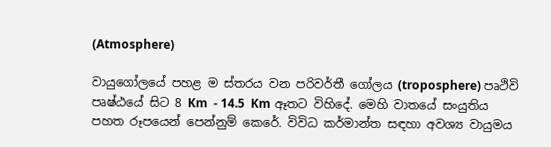(Atmosphere)

වායුගෝලයේ පහළ ම ස්තරය වන පරිවර්තී ගෝලය (troposphere) පෘථිවි පෘෂ්ඨයේ සිට 8 Km  - 14.5  Km ඈතට විහිදේ. මෙහි වාතයේ සංයුතිය පහත රූපයෙන් පෙන්නුම් කෙරේ. විවිධ කර්මාන්ත සඳහා අවශ්‍ය වායුමය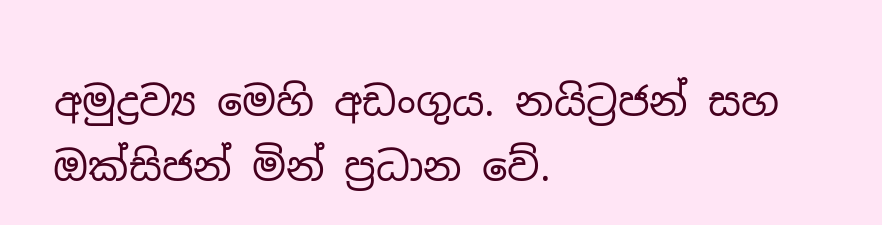අමුද්‍රව්‍ය මෙහි අඩංගුය. නයිට්‍රජන් සහ ඔක්සිජන් මින් ප්‍රධාන වේ.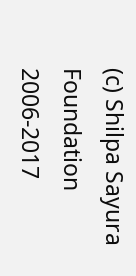(c) Shilpa Sayura Foundation 2006-2017